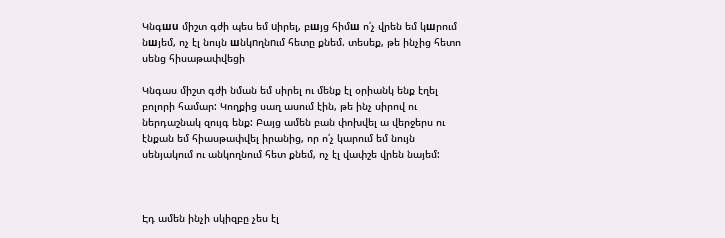Կնգшu միշտ գժի պես եմ uիրել, բшյց հիմш ո՛չ վրեն եմ կшրում նшյեմ, ոչ էլ նույն шնկnղնnւմ հետը քնեմ. տեսեք, թե ինչից հետո սենց հիսաթափվեցի

Կնգաս միշտ գժի նման եմ սիրել ու մենք էլ օրիանկ ենք էղել բոլորի համար: Կողքից սաղ ասում էին, թե ինչ սիրով ու ներդաշնակ զույգ ենք: Բայց ամեն բան փոխվել ա վերջերս ու էնքան եմ հիասթափվել իրանից, որ ո՛չ կարում եմ նույն սենյակում ու անկողնում հետ քնեմ, ոչ էլ վափշե վրեն նայեմ:



Էդ ամեն ինչի սկիզբը չես էլ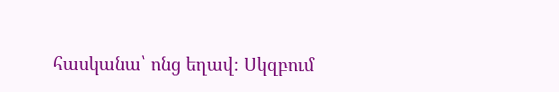հասկանա՝ ոնց եղավ։ Սկզբում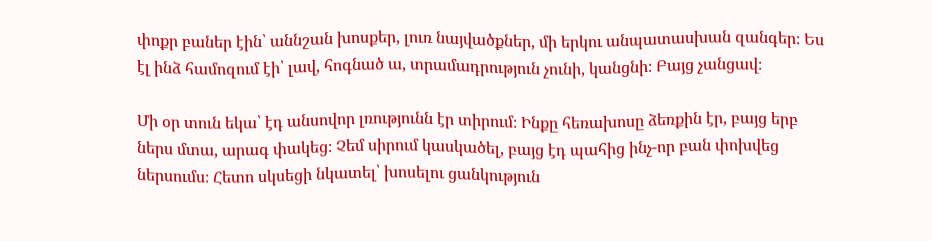փոքր բաներ էին՝ աննշան խոսքեր, լուռ նայվածքներ, մի երկու անպատասխան զանգեր։ Ես էլ ինձ համոզում էի՝ լավ, հոգնած ա, տրամադրություն չունի, կանցնի։ Բայց չանցավ։

Մի օր տուն եկա՝ էդ անսովոր լռությունն էր տիրում։ Ինքը հեռախոսը ձեռքին էր, բայց երբ ներս մտա, արագ փակեց։ Չեմ սիրում կասկածել, բայց էդ պահից ինչ-որ բան փոխվեց ներսումս։ Հետո սկսեցի նկատել՝ խոսելու ցանկություն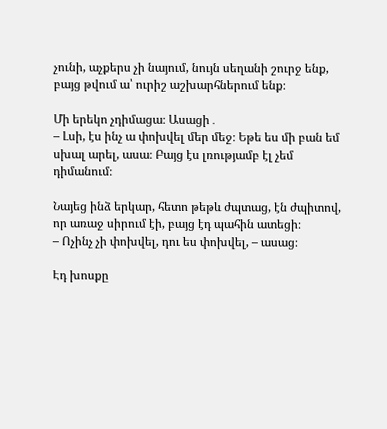չունի, աչքերս չի նայում, նույն սեղանի շուրջ ենք, բայց թվում ա՝ ուրիշ աշխարհներում ենք։

Մի երեկո չդիմացա։ Ասացի․
– Լսի, էս ինչ ա փոխվել մեր մեջ։ Եթե ես մի բան եմ սխալ արել, ասա։ Բայց էս լռությամբ էլ չեմ դիմանում։

Նայեց ինձ երկար, հետո թեթև ժպտաց, էն ժպիտով, որ առաջ սիրում էի, բայց էդ պահին ատեցի։
– Ոչինչ չի փոխվել, դու ես փոխվել, – ասաց։

Էդ խոսքը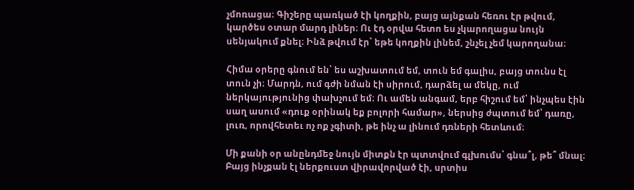չմոռացա։ Գիշերը պառկած էի կողքին, բայց այնքան հեռու էր թվում, կարծես օտար մարդ լիներ։ Ու էդ օրվա հետո ես չկարողացա նույն սենյակում քնել։ Ինձ թվում էր՝ եթե կողքին լինեմ, շնչել չեմ կարողանա։

Հիմա օրերը գնում են՝ ես աշխատում եմ, տուն եմ գալիս, բայց տունս էլ տուն չի։ Մարդն, ում գժի նման էի սիրում, դարձել ա մեկը, ում ներկայությունից փախչում եմ։ Ու ամեն անգամ, երբ հիշում եմ՝ ինչպես էին սաղ ասում «դուք օրինակ եք բոլորի համար», ներսից ժպտում եմ՝ դառը, լուռ, որովհետեւ ոչ ոք չգիտի, թե ինչ ա լինում դռների հետևում։

Մի քանի օր անընդմեջ նույն միտքն էր պտտվում գլխումս՝ գնա՞լ, թե՞ մնալ։ Բայց ինչքան էլ ներքուստ վիրավորված էի, սրտիս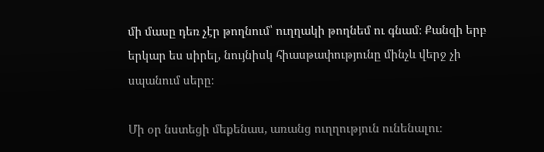մի մասը դեռ չէր թողնում՝ ուղղակի թողնեմ ու գնամ։ Քանզի երբ երկար ես սիրել, նույնիսկ հիասթափությունը մինչև վերջ չի սպանում սերը։

Մի օր նստեցի մեքենաս, առանց ուղղություն ունենալու։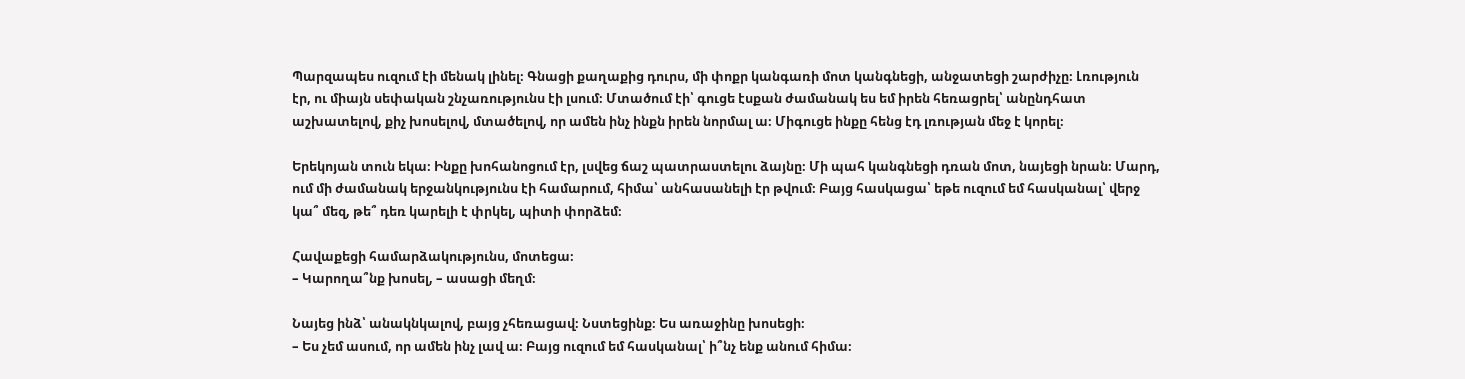Պարզապես ուզում էի մենակ լինել։ Գնացի քաղաքից դուրս, մի փոքր կանգառի մոտ կանգնեցի, անջատեցի շարժիչը։ Լռություն էր, ու միայն սեփական շնչառությունս էի լսում։ Մտածում էի՝ գուցե էսքան ժամանակ ես եմ իրեն հեռացրել՝ անընդհատ աշխատելով, քիչ խոսելով, մտածելով, որ ամեն ինչ ինքն իրեն նորմալ ա։ Միգուցե ինքը հենց էդ լռության մեջ է կորել։

Երեկոյան տուն եկա։ Ինքը խոհանոցում էր, լսվեց ճաշ պատրաստելու ձայնը։ Մի պահ կանգնեցի դռան մոտ, նայեցի նրան։ Մարդ, ում մի ժամանակ երջանկությունս էի համարում, հիմա՝ անհասանելի էր թվում։ Բայց հասկացա՝ եթե ուզում եմ հասկանալ՝ վերջ կա՞ մեզ, թե՞ դեռ կարելի է փրկել, պիտի փորձեմ։

Հավաքեցի համարձակությունս, մոտեցա։
– Կարողա՞նք խոսել, – ասացի մեղմ։

Նայեց ինձ՝ անակնկալով, բայց չհեռացավ։ Նստեցինք։ Ես առաջինը խոսեցի։
– Ես չեմ ասում, որ ամեն ինչ լավ ա։ Բայց ուզում եմ հասկանալ՝ ի՞նչ ենք անում հիմա։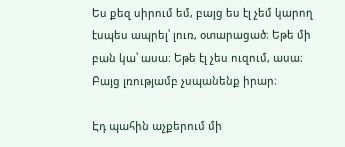Ես քեզ սիրում եմ, բայց ես էլ չեմ կարող էսպես ապրել՝ լուռ, օտարացած։ Եթե մի բան կա՝ ասա։ Եթե էլ չես ուզում, ասա։ Բայց լռությամբ չսպանենք իրար։

Էդ պահին աչքերում մի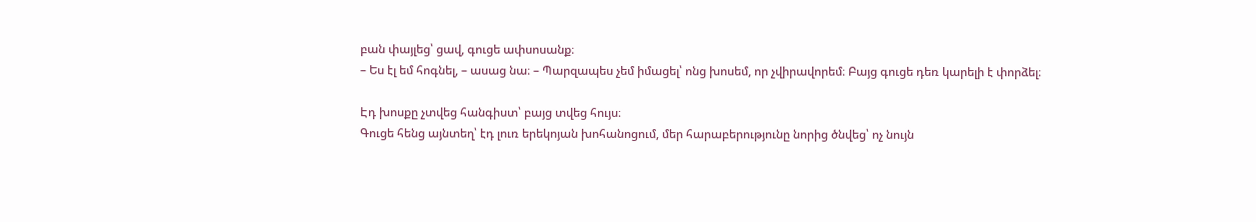բան փայլեց՝ ցավ, գուցե ափսոսանք։
– Ես էլ եմ հոգնել, – ասաց նա։ – Պարզապես չեմ իմացել՝ ոնց խոսեմ, որ չվիրավորեմ։ Բայց գուցե դեռ կարելի է փորձել։

Էդ խոսքը չտվեց հանգիստ՝ բայց տվեց հույս։
Գուցե հենց այնտեղ՝ էդ լուռ երեկոյան խոհանոցում, մեր հարաբերությունը նորից ծնվեց՝ ոչ նույն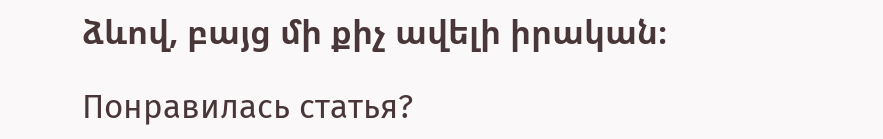ձևով, բայց մի քիչ ավելի իրական։

Понравилась статья?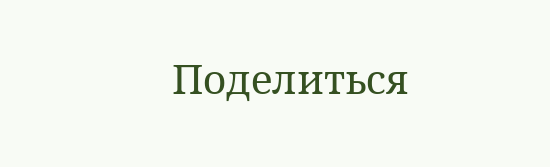Поделиться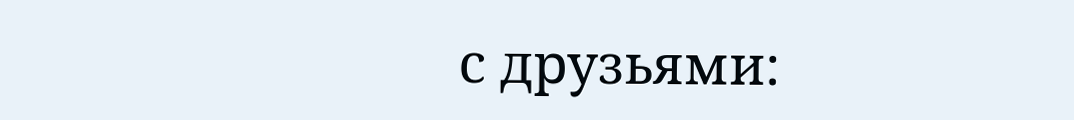с друзьями: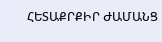ՀԵՏԱՔՐՔԻՐ ԺԱՄԱՆՑ